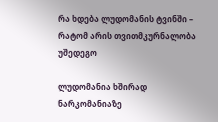რა ხდება ლუდომანის ტვინში – რატომ არის თვითმკურნალობა უშედეგო

ლუდომანია ხშირად ნარკომანიაზე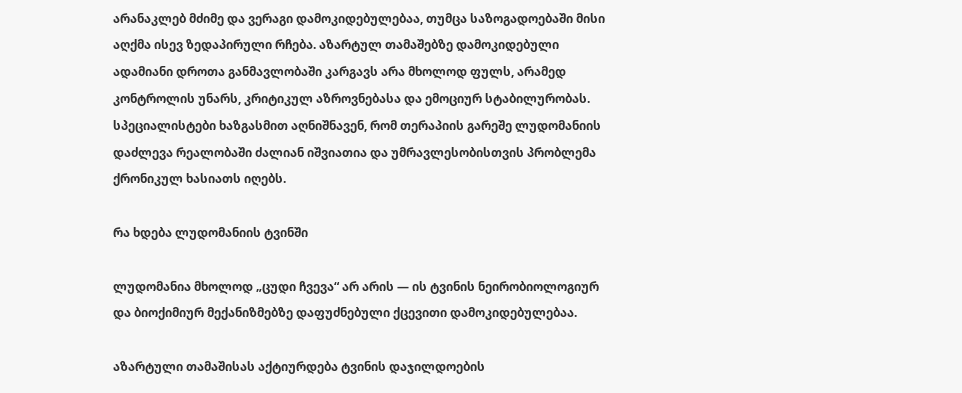არანაკლებ მძიმე და ვერაგი დამოკიდებულებაა, თუმცა საზოგადოებაში მისი აღქმა ისევ ზედაპირული რჩება. აზარტულ თამაშებზე დამოკიდებული ადამიანი დროთა განმავლობაში კარგავს არა მხოლოდ ფულს, არამედ კონტროლის უნარს, კრიტიკულ აზროვნებასა და ემოციურ სტაბილურობას. სპეციალისტები ხაზგასმით აღნიშნავენ, რომ თერაპიის გარეშე ლუდომანიის დაძლევა რეალობაში ძალიან იშვიათია და უმრავლესობისთვის პრობლემა ქრონიკულ ხასიათს იღებს.

რა ხდება ლუდომანიის ტვინში

ლუდომანია მხოლოდ „ცუდი ჩვევა“ არ არის — ის ტვინის ნეირობიოლოგიურ და ბიოქიმიურ მექანიზმებზე დაფუძნებული ქცევითი დამოკიდებულებაა.

აზარტული თამაშისას აქტიურდება ტვინის დაჯილდოების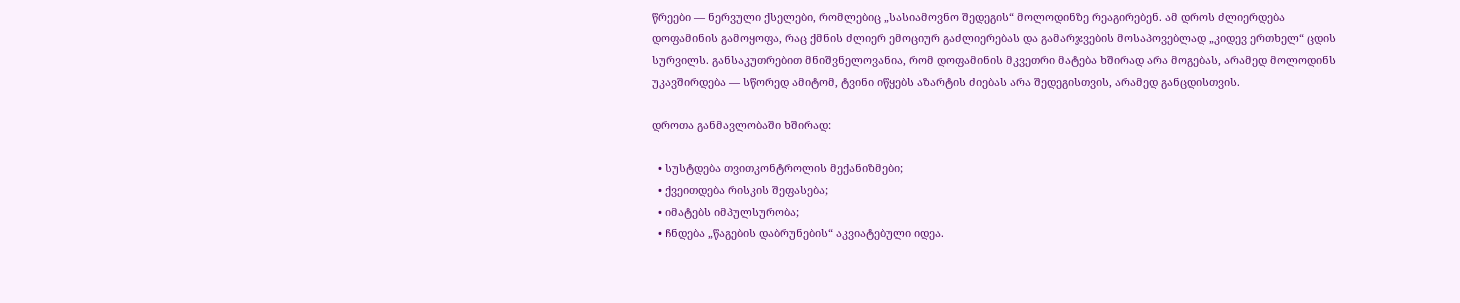წრეები — ნერვული ქსელები, რომლებიც „სასიამოვნო შედეგის“ მოლოდინზე რეაგირებენ. ამ დროს ძლიერდება დოფამინის გამოყოფა, რაც ქმნის ძლიერ ემოციურ გაძლიერებას და გამარჯვების მოსაპოვებლად „კიდევ ერთხელ“ ცდის სურვილს. განსაკუთრებით მნიშვნელოვანია, რომ დოფამინის მკვეთრი მატება ხშირად არა მოგებას, არამედ მოლოდინს უკავშირდება — სწორედ ამიტომ, ტვინი იწყებს აზარტის ძიებას არა შედეგისთვის, არამედ განცდისთვის.

დროთა განმავლობაში ხშირად:

  • სუსტდება თვითკონტროლის მექანიზმები;
  • ქვეითდება რისკის შეფასება;
  • იმატებს იმპულსურობა;
  • ჩნდება „წაგების დაბრუნების“ აკვიატებული იდეა.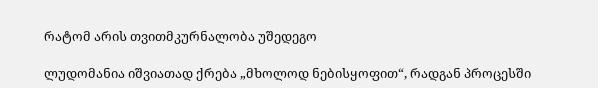რატომ არის თვითმკურნალობა უშედეგო

ლუდომანია იშვიათად ქრება „მხოლოდ ნებისყოფით“, რადგან პროცესში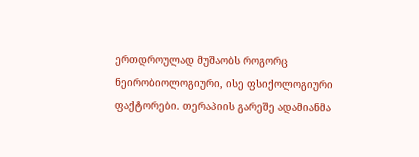ერთდროულად მუშაობს როგორც ნეირობიოლოგიური, ისე ფსიქოლოგიური ფაქტორები. თერაპიის გარეშე ადამიანმა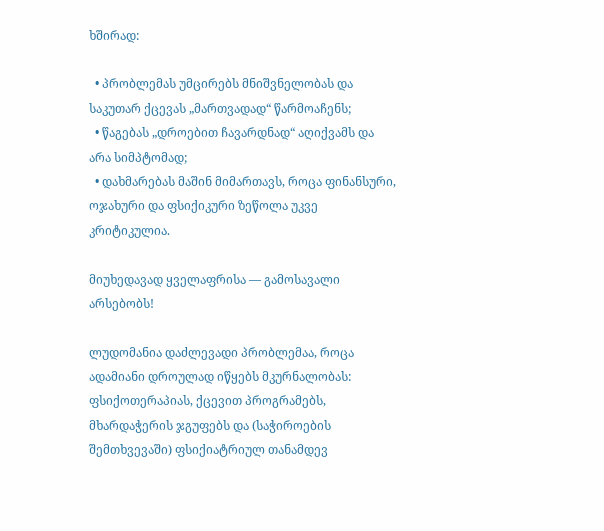ხშირად:

  • პრობლემას უმცირებს მნიშვნელობას და საკუთარ ქცევას „მართვადად“ წარმოაჩენს;
  • წაგებას „დროებით ჩავარდნად“ აღიქვამს და არა სიმპტომად;
  • დახმარებას მაშინ მიმართავს, როცა ფინანსური, ოჯახური და ფსიქიკური ზეწოლა უკვე კრიტიკულია.

მიუხედავად ყველაფრისა — გამოსავალი არსებობს!

ლუდომანია დაძლევადი პრობლემაა, როცა ადამიანი დროულად იწყებს მკურნალობას: ფსიქოთერაპიას, ქცევით პროგრამებს, მხარდაჭერის ჯგუფებს და (საჭიროების შემთხვევაში) ფსიქიატრიულ თანამდევ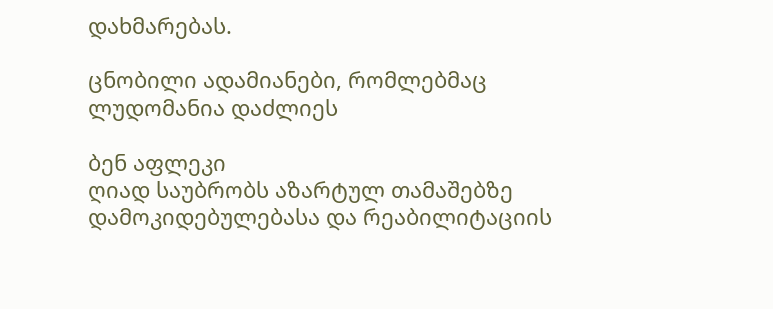დახმარებას.

ცნობილი ადამიანები, რომლებმაც ლუდომანია დაძლიეს

ბენ აფლეკი
ღიად საუბრობს აზარტულ თამაშებზე დამოკიდებულებასა და რეაბილიტაციის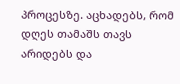პროცესზე. აცხადებს, რომ დღეს თამაშს თავს არიდებს და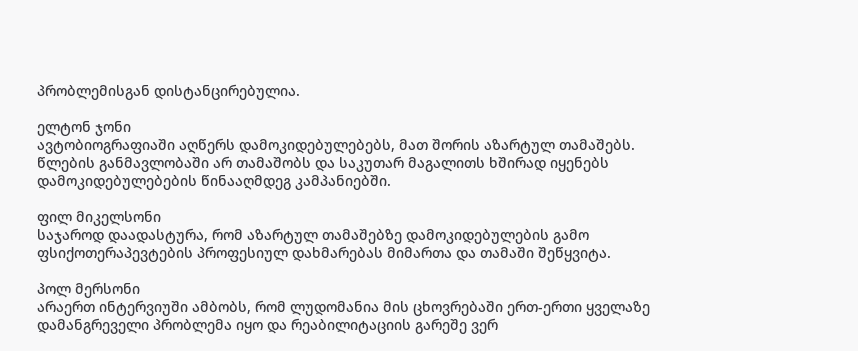პრობლემისგან დისტანცირებულია.

ელტონ ჯონი
ავტობიოგრაფიაში აღწერს დამოკიდებულებებს, მათ შორის აზარტულ თამაშებს. წლების განმავლობაში არ თამაშობს და საკუთარ მაგალითს ხშირად იყენებს დამოკიდებულებების წინააღმდეგ კამპანიებში.

ფილ მიკელსონი
საჯაროდ დაადასტურა, რომ აზარტულ თამაშებზე დამოკიდებულების გამო ფსიქოთერაპევტების პროფესიულ დახმარებას მიმართა და თამაში შეწყვიტა.

პოლ მერსონი
არაერთ ინტერვიუში ამბობს, რომ ლუდომანია მის ცხოვრებაში ერთ-ერთი ყველაზე დამანგრეველი პრობლემა იყო და რეაბილიტაციის გარეშე ვერ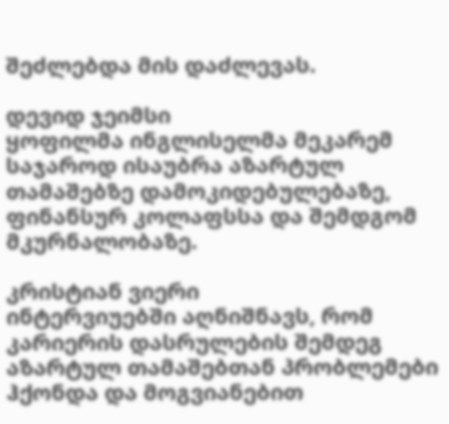შეძლებდა მის დაძლევას.

დევიდ ჯეიმსი
ყოფილმა ინგლისელმა მეკარემ საჯაროდ ისაუბრა აზარტულ თამაშებზე დამოკიდებულებაზე, ფინანსურ კოლაფსსა და შემდგომ მკურნალობაზე.

კრისტიან ვიერი
ინტერვიუებში აღნიშნავს, რომ კარიერის დასრულების შემდეგ აზარტულ თამაშებთან პრობლემები ჰქონდა და მოგვიანებით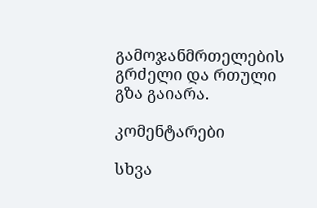გამოჯანმრთელების გრძელი და რთული გზა გაიარა.

კომენტარები

სხვა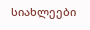სიახლეები